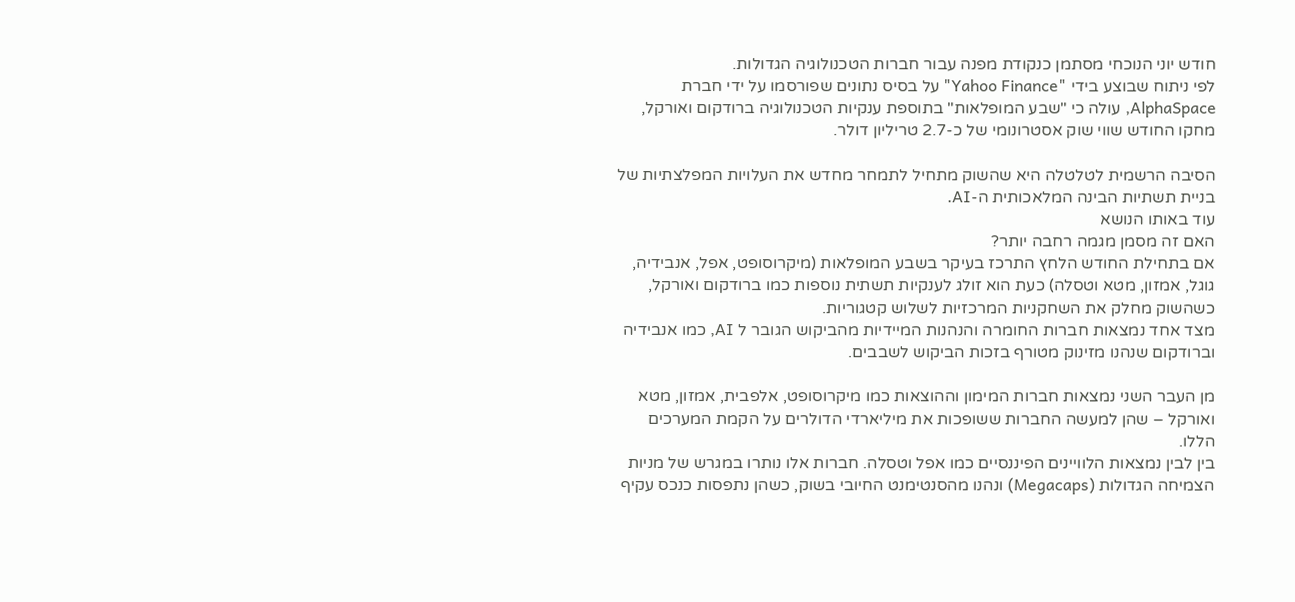חודש יוני הנוכחי מסתמן כנקודת מפנה עבור חברות הטכנולוגיה הגדולות.
לפי ניתוח שבוצע בידי "Yahoo Finance" על בסיס נתונים שפורסמו על ידי חברת AlphaSpace, עולה כי "שבע המופלאות" בתוספת ענקיות הטכנולוגיה ברודקום ואורקל, מחקו החודש שווי שוק אסטרונומי של כ-2.7 טריליון דולר.

הסיבה הרשמית לטלטלה היא שהשוק מתחיל לתמחר מחדש את העלויות המפלצתיות של בניית תשתיות הבינה המלאכותית ה-AI.
עוד באותו הנושא
האם זה מסמן מגמה רחבה יותר?
אם בתחילת החודש הלחץ התרכז בעיקר בשבע המופלאות (מיקרוסופט, אפל, אנבידיה, גוגל, אמזון, מטא וטסלה) כעת הוא זולג לענקיות תשתית נוספות כמו ברודקום ואורקל, כשהשוק מחלק את השחקניות המרכזיות לשלוש קטגוריות.
מצד אחד נמצאות חברות החומרה והנהנות המיידיות מהביקוש הגובר ל AI, כמו אנבידיה וברודקום שנהנו מזינוק מטורף בזכות הביקוש לשבבים.

מן העבר השני נמצאות חברות המימון וההוצאות כמו מיקרוסופט, אלפבית, אמזון, מטא ואורקל – שהן למעשה החברות ששופכות את מיליארדי הדולרים על הקמת המערכים הללו.
בין לבין נמצאות הלוויינים הפיננסיים כמו אפל וטסלה. חברות אלו נותרו במגרש של מניות הצמיחה הגדולות (Megacaps) ונהנו מהסנטימנט החיובי בשוק, כשהן נתפסות כנכס עקיף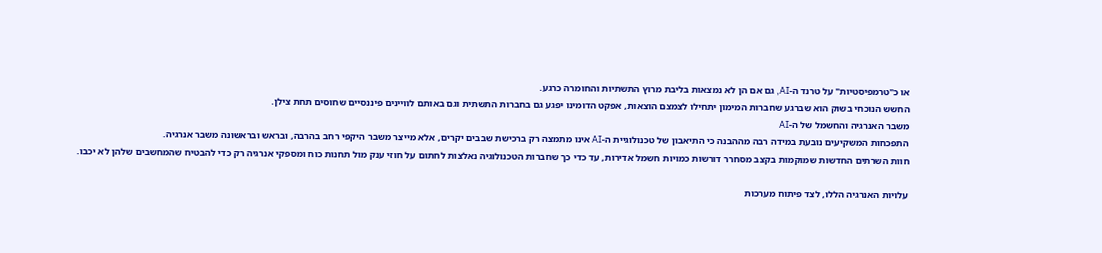או כ"טרמפיסטיות" על טרנד ה-AI, גם אם הן לא נמצאות בליבת מרוץ התשתיות והחומרה כרגע.
החשש הנוכחי בשוק הוא שברגע שחברות המימון יתחילו לצמצם הוצאות, אפקט הדומינו יפגע גם בחברות התשתית וגם באותם לוויינים פיננסיים שחוסים תחת צילן.
משבר האנרגיה והחשמל של ה-AI
התפכחות המשקיעים נובעת במידה רבה מההבנה כי התיאבון של טכנולוגיית ה-AI אינו מתמצה רק ברכישת שבבים יקרים, אלא מייצר משבר היקפי רחב בהרבה, ובראש ובראשונה משבר אנרגיה.
חוות השרתים החדשות שמוקמות בקצב מסחרר דורשות כמויות חשמל אדירות, עד כדי כך שחברות הטכנולוגיה נאלצות לחתום על חוזי ענק מול תחנות כוח ומספקי אנרגיה רק כדי להבטיח שהמחשבים שלהן לא יכבו.

עלויות האנרגיה הללו, לצד פיתוח מערכות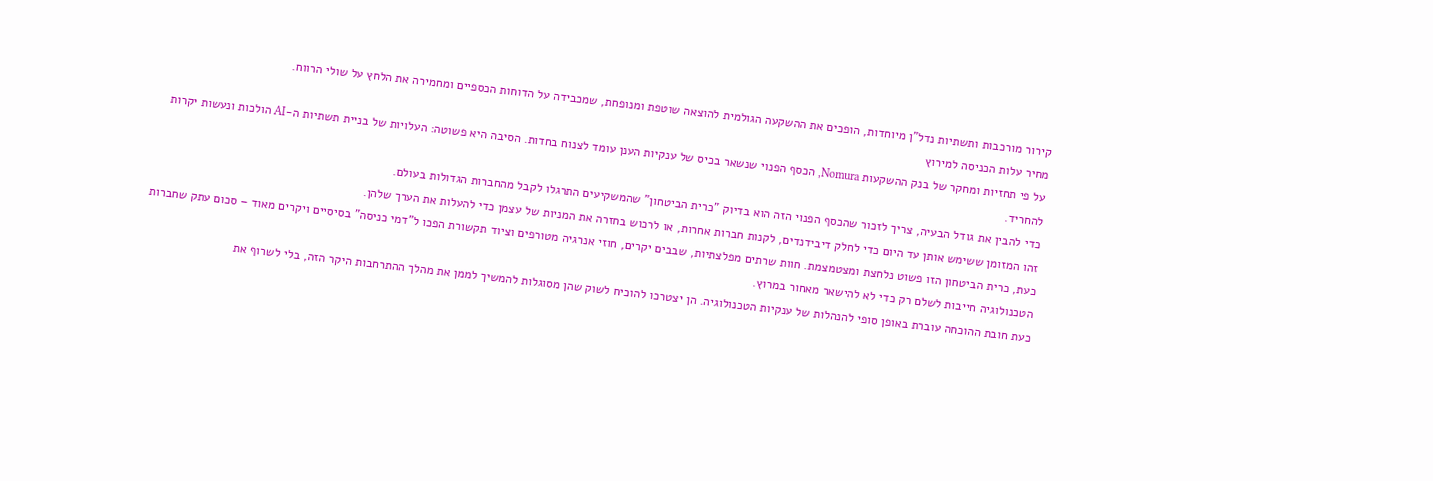קירור מורכבות ותשתיות נדל"ן מיוחדות, הופכים את ההשקעה הגולמית להוצאה שוטפת ומנופחת, שמכבידה על הדוחות הכספיים ומחמירה את הלחץ על שולי הרווח.
מחיר עלות הכניסה למירוץ
על פי תחזיות ומחקר של בנק ההשקעות Nomura, הכסף הפנוי שנשאר בכיס של ענקיות הענן עומד לצנוח בחדות. הסיבה היא פשוטה: העלויות של בניית תשתיות ה-AI הולכות ונעשות יקרות להחריד.
כדי להבין את גודל הבעיה, צריך לזכור שהכסף הפנוי הזה הוא בדיוק "כרית הביטחון" שהמשקיעים התרגלו לקבל מהחברות הגדולות בעולם.
זהו המזומן ששימש אותן עד היום כדי לחלק דיבידנדים, לקנות חברות אחרות, או לרכוש בחזרה את המניות של עצמן כדי להעלות את הערך שלהן.
כעת, כרית הביטחון הזו פשוט נלחצת ומצטמצמת. חוות שרתים מפלצתיות, שבבים יקרים, חוזי אנרגיה מטורפים וציוד תקשורת הפכו ל"דמי כניסה" בסיסיים ויקרים מאוד – סכום עתק שחברות הטכנולוגיה חייבות לשלם רק כדי לא להישאר מאחור במרוץ.
כעת חובת ההוכחה עוברת באופן סופי להנהלות של ענקיות הטכנולוגיה. הן יצטרכו להוכיח לשוק שהן מסוגלות להמשיך לממן את מהלך ההתרחבות היקר הזה, בלי לשרוף את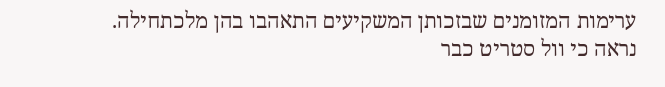ערימות המזומנים שבזכותן המשקיעים התאהבו בהן מלכתחילה.
נראה כי וול סטריט כבר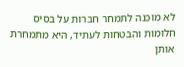לא מוכנה לתמחר חברות על בסיס חלומות והבטחות לעתיד, היא מתמחרת אותן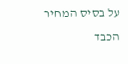על בסיס המחיר הכבד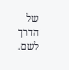של הדרך לשם.